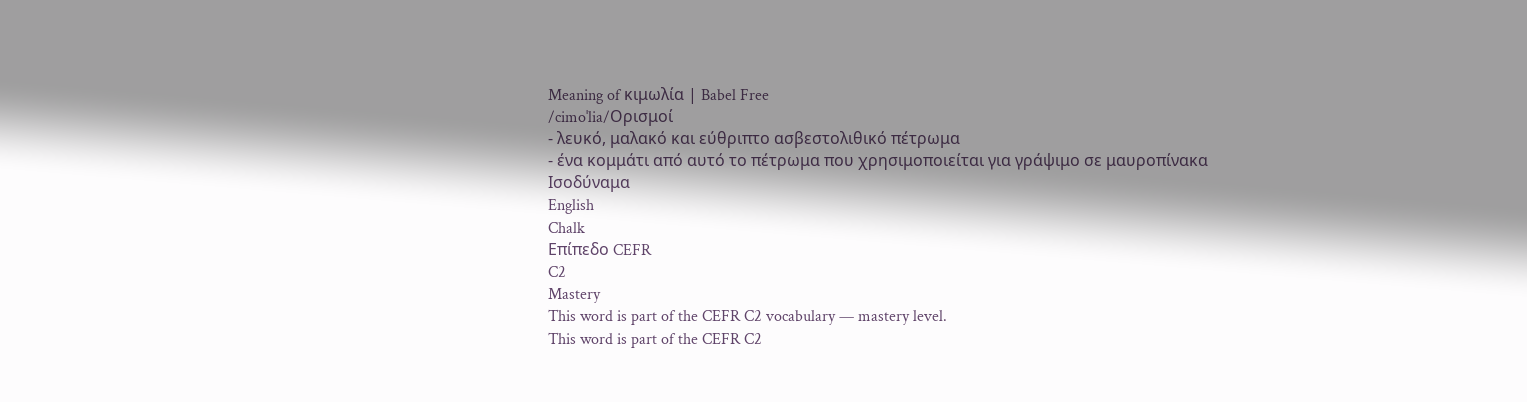Meaning of κιμωλία | Babel Free
/cimoˈlia/Ορισμοί
- λευκό, μαλακό και εύθριπτο ασβεστολιθικό πέτρωμα
- ένα κομμάτι από αυτό το πέτρωμα που χρησιμοποιείται για γράψιμο σε μαυροπίνακα
Ισοδύναμα
English
Chalk
Επίπεδο CEFR
C2
Mastery
This word is part of the CEFR C2 vocabulary — mastery level.
This word is part of the CEFR C2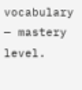vocabulary — mastery level.